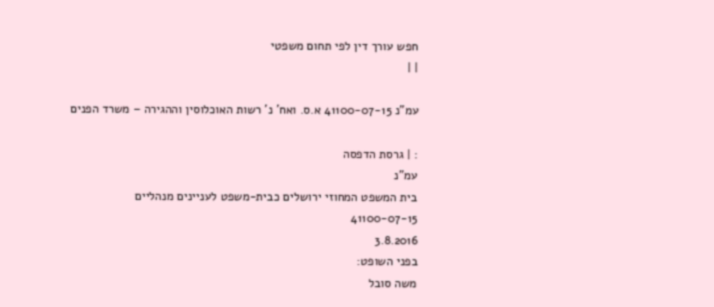חפש עורך דין לפי תחום משפטי
| |

עמ"נ 41100-07-15 א.ס. ואח' נ' רשות האוכלוסין וההגירה – משרד הפנים

: | גרסת הדפסה
עמ"נ
בית המשפט המחוזי ירושלים כבית-משפט לעניינים מנהליים
41100-07-15
3.8.2016
בפני השופט:
משה סובל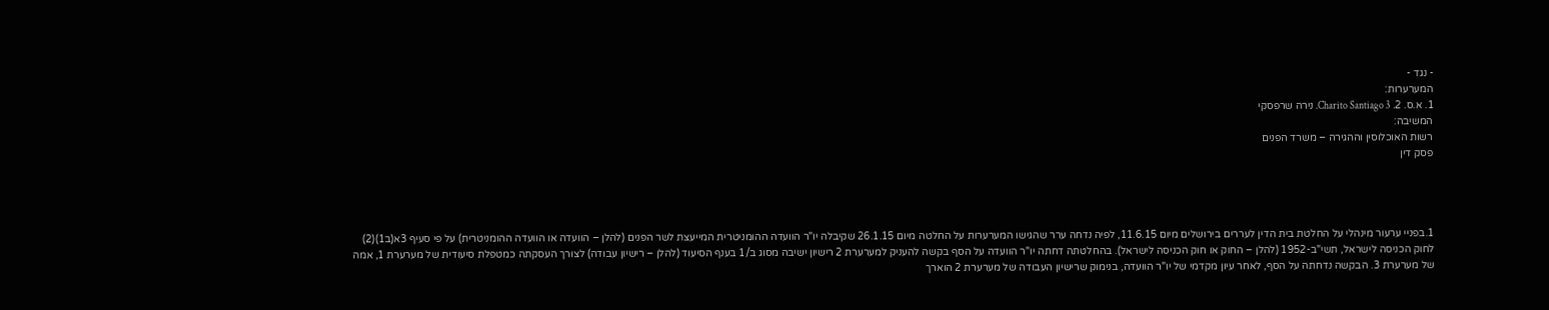- נגד -
המערערות:
1. א.ס. 2. Charito Santiago 3. נירה שרפסקי
המשיבה:
רשות האוכלוסין וההגירה – משרד הפנים
פסק דין




1.בפניי ערעור מינהלי על החלטת בית הדין לעררים בירושלים מיום 11.6.15, לפיה נדחה ערר שהגישו המערערות על החלטה מיום 26.1.15 שקיבלה יו"ר הוועדה ההומניטרית המייעצת לשר הפנים (להלן – הוועדה או הוועדה ההומניטרית) על פי סעיף 3א(ב1)(2) לחוק הכניסה לישראל, תשי"ב-1952 (להלן – החוק או חוק הכניסה לישראל). בהחלטתה דחתה יו"ר הוועדה על הסף בקשה להעניק למערערת 2 רישיון ישיבה מסוג ב/1 בענף הסיעוד (להלן – רישיון עבודה) לצורך העסקתה כמטפלת סיעודית של מערערת 1, אמה של מערערת 3. הבקשה נדחתה על הסף, לאחר עיון מקדמי של יו"ר הוועדה, בנימוק שרישיון העבודה של מערערת 2 הוארך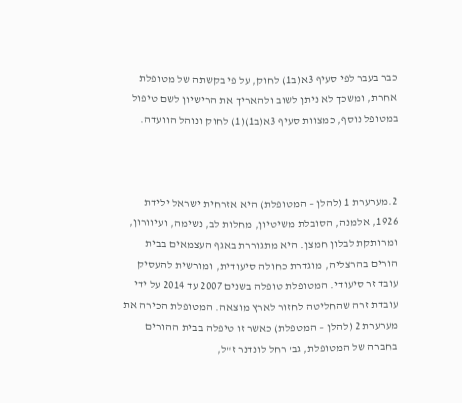כבר בעבר לפי סעיף 3א(ב1) לחוק, על פי בקשתה של מטופלת אחרת, ומשכך לא ניתן לשוב ולהאריך את הרישיון לשם טיפול במטופל נוסף, כמצוות סעיף 3א(ב1)(1) לחוק ונוהל הוועדה.



2.מערערת 1 (להלן – המטופלת) היא אזרחית ישראל ילידת 1926, אלמנה, הסובלת משיטיון, מחלות לב, נשימה, ועיוורון, ומרותקת לבלון חמצן. היא מתגוררת באגף העצמאים בבית הורים בהרצליה, מוגדרת כחולה סיעודית, ומורשית להעסיק עובד זר סיעודי. המטופלת טופלה בשנים 2007 עד 2014 על ידי עובדת זרה שהחליטה לחזור לארץ מוצאה. המטופלת הכירה את מערערת 2 (להלן – המטפלת) כאשר זו טיפלה בבית ההורים בחברה של המטופלת, גב' רחל לונדנר ז"ל,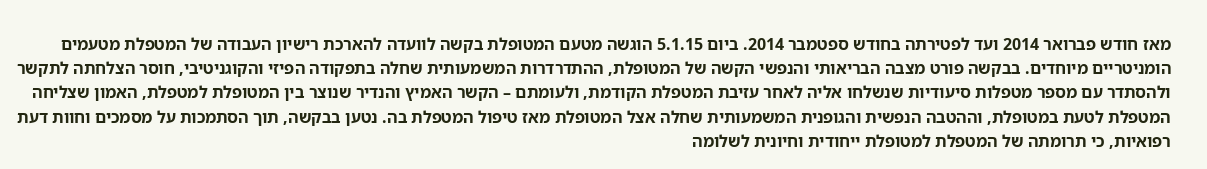מאז חודש פברואר 2014 ועד לפטירתה בחודש ספטמבר 2014. ביום 5.1.15 הוגשה מטעם המטופלת בקשה לוועדה להארכת רישיון העבודה של המטפלת מטעמים הומניטריים מיוחדים. בבקשה פורט מצבה הבריאותי והנפשי הקשה של המטופלת, ההתדרדרות המשמעותית שחלה בתפקודה הפיזי והקוגניטיבי, חוסר הצלחתה לתקשר ולהסתדר עם מספר מטפלות סיעודיות שנשלחו אליה לאחר עזיבת המטפלת הקודמת, ולעומתם – הקשר האמיץ והנדיר שנוצר בין המטופלת למטפלת, האמון שצליחה המטפלת לטעת במטופלת, וההטבה הנפשית והגופנית המשמעותית שחלה אצל המטופלת מאז טיפול המטפלת בה. נטען בבקשה, תוך הסתמכות על מסמכים וחוות דעת רפואיות, כי תרומתה של המטפלת למטופלת ייחודית וחיונית לשלומה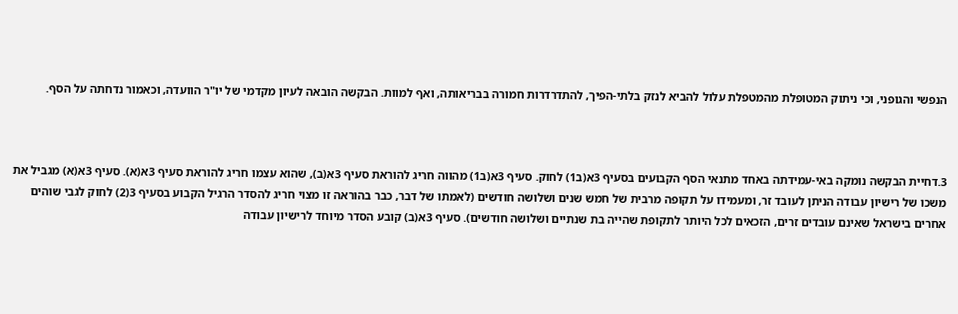הנפשי והגופני, וכי ניתוק המטופלת מהמטפלת עלול להביא לנזק בלתי-הפיך, להתדרדרות חמורה בבריאותה, ואף למוות. הבקשה הובאה לעיון מקדמי של יו"ר הוועדה, וכאמור נדחתה על הסף.



3.דחיית הבקשה נומקה באי-עמידתה באחד מתנאי הסף הקבועים בסעיף 3א(ב1) לחוק. סעיף 3א(ב1) מהווה חריג להוראת סעיף 3א(ב), שהוא עצמו חריג להוראת סעיף 3א(א). סעיף 3א(א) מגביל את משכו של רישיון עבודה הניתן לעובד זר, ומעמידו על תקופה מרבית של חמש שנים ושלושה חודשים (לאמתו של דבר, כבר בהוראה זו מצוי חריג להסדר הרגיל הקבוע בסעיף 3(2) לחוק לגבי שוהים אחרים בישראל שאינם עובדים זרים, הזכאים לכל היותר לתקופת שהייה בת שנתיים ושלושה חודשים). סעיף 3א(ב) קובע הסדר מיוחד לרישיון עבודה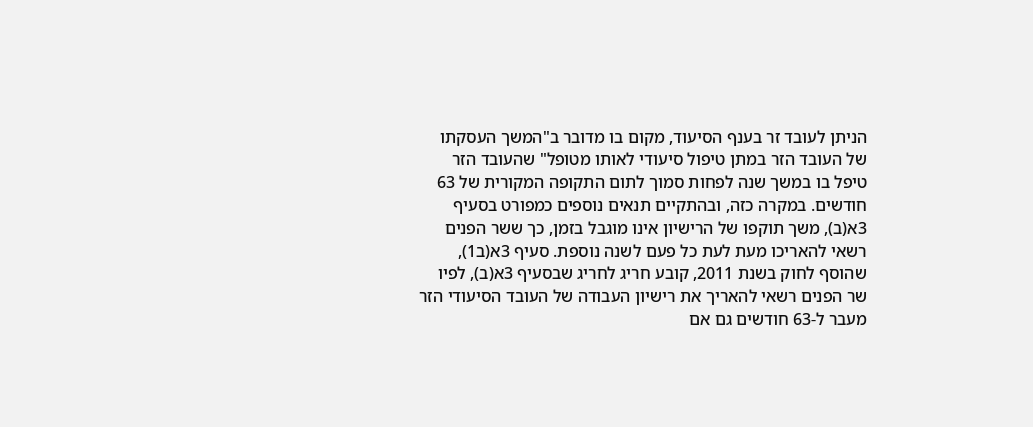הניתן לעובד זר בענף הסיעוד, מקום בו מדובר ב"המשך העסקתו של העובד הזר במתן טיפול סיעודי לאותו מטופל" שהעובד הזר טיפל בו במשך שנה לפחות סמוך לתום התקופה המקורית של 63 חודשים. במקרה כזה, ובהתקיים תנאים נוספים כמפורט בסעיף 3א(ב), משך תוקפו של הרישיון אינו מוגבל בזמן, כך ששר הפנים רשאי להאריכו מעת לעת כל פעם לשנה נוספת. סעיף 3א(ב1), שהוסף לחוק בשנת 2011, קובע חריג לחריג שבסעיף 3א(ב), לפיו שר הפנים רשאי להאריך את רישיון העבודה של העובד הסיעודי הזר מעבר ל-63 חודשים גם אם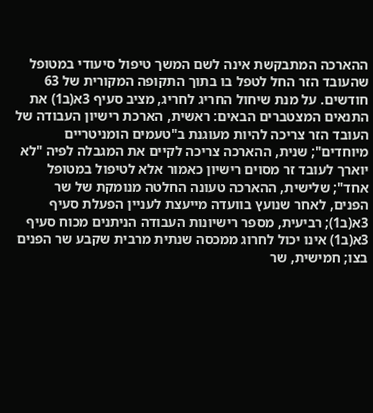ההארכה המתבקשת אינה לשם המשך טיפול סיעודי במטופל שהעובד הזר החל לטפל בו בתוך התקופה המקורית של 63 חודשים. על מנת שיחול החריג לחריג, מציב סעיף 3א(ב1) את התנאים המצטברים הבאים: ראשית, הארכת רישיון העבודה של העובד הזר צריכה להיות מעוגנת ב"טעמים הומניטריים מיוחדים"; שנית, ההארכה צריכה לקיים את המגבלה לפיה "לא יוארך לעובד זר מסוים רישיון כאמור אלא לטיפול במטופל אחד"; שלישית, ההארכה טעונה החלטה מנומקת של שר הפנים, לאחר שנועץ בוועדה מייעצת לעניין הפעלת סעיף 3א(ב1); רביעית, מספר רישיונות העבודה הניתנים מכוח סעיף 3א(ב1) אינו יכול לחרוג ממכסה שנתית מרבית שקבע שר הפנים בצו; חמישית, שר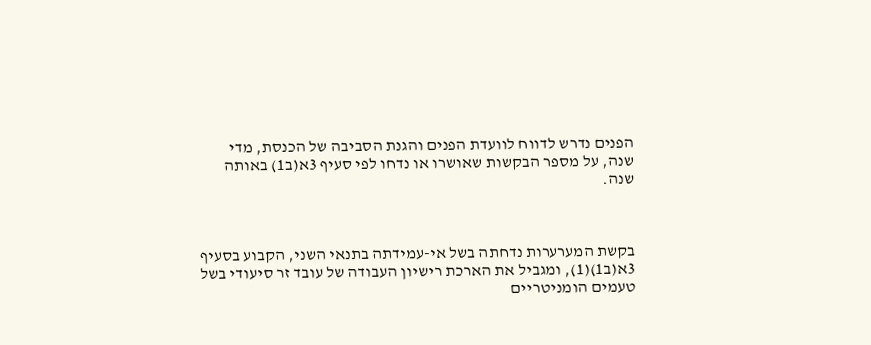הפנים נדרש לדווח לוועדת הפנים והגנת הסביבה של הכנסת, מדי שנה, על מספר הבקשות שאושרו או נדחו לפי סעיף 3א(ב1) באותה שנה.



בקשת המערערות נדחתה בשל אי-עמידתה בתנאי השני, הקבוע בסעיף 3א(ב1)(1), ומגביל את הארכת רישיון העבודה של עובד זר סיעודי בשל טעמים הומניטריים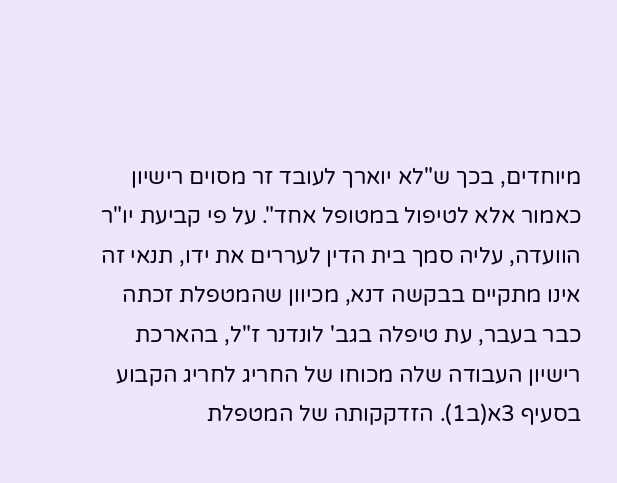מיוחדים, בכך ש"לא יוארך לעובד זר מסוים רישיון כאמור אלא לטיפול במטופל אחד". על פי קביעת יו"ר הוועדה, עליה סמך בית הדין לעררים את ידו, תנאי זה אינו מתקיים בבקשה דנא, מכיוון שהמטפלת זכתה כבר בעבר, עת טיפלה בגב' לונדנר ז"ל, בהארכת רישיון העבודה שלה מכוחו של החריג לחריג הקבוע בסעיף 3א(ב1). הזדקקותה של המטפלת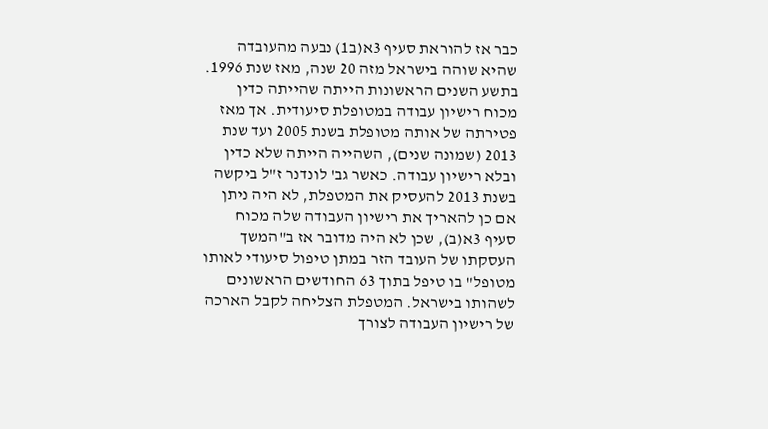כבר אז להוראת סעיף 3א(ב1) נבעה מהעובדה שהיא שוהה בישראל מזה 20 שנה, מאז שנת 1996. בתשע השנים הראשונות הייתה שהייתה כדין מכוח רישיון עבודה במטופלת סיעודית. אך מאז פטירתה של אותה מטופלת בשנת 2005 ועד שנת 2013 (שמונה שנים), השהייה הייתה שלא כדין ובלא רישיון עבודה. כאשר גב' לונדנר ז"ל ביקשה בשנת 2013 להעסיק את המטפלת, לא היה ניתן אם כן להאריך את רישיון העבודה שלה מכוח סעיף 3א(ב), שכן לא היה מדובר אז ב"המשך העסקתו של העובד הזר במתן טיפול סיעודי לאותו מטופל" בו טיפל בתוך 63 החודשים הראשונים לשהותו בישראל. המטפלת הצליחה לקבל הארכה של רישיון העבודה לצורך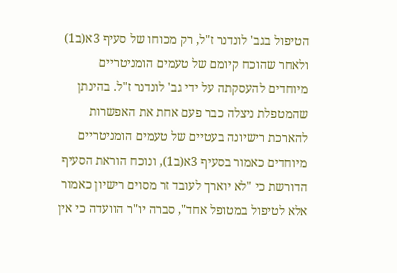הטיפול בגב' לונדנר ז"ל, רק מכוחו של סעיף 3א(ב1) ולאחר שהוכח קיומם של טעמים הומניטריים מיוחדים להעסקתה על ידי גב' לונדנר ז"ל. בהינתן שהמטפלת ניצלה כבר פעם אחת את האפשרות להארכת רישיונה בעטיים של טעמים הומניטריים מיוחדים כאמור בסעיף 3א(ב1), ונוכח הוראת הסעיף הדורשת כי "לא יוארך לעובד זר מסוים רישיון כאמור אלא לטיפול במטופל אחד", סברה יו"ר הוועדה כי אין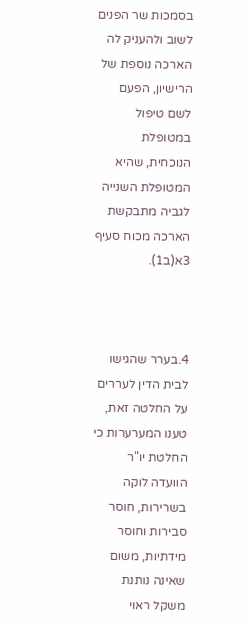בסמכות שר הפנים לשוב ולהעניק לה הארכה נוספת של הרישיון, הפעם לשם טיפול במטופלת הנוכחית, שהיא המטופלת השנייה לגביה מתבקשת הארכה מכוח סעיף 3א(ב1).



4.בערר שהגישו לבית הדין לעררים על החלטה זאת, טענו המערערות כי החלטת יו"ר הוועדה לוקה בשרירות, חוסר סבירות וחוסר מידתיות, משום שאינה נותנת משקל ראוי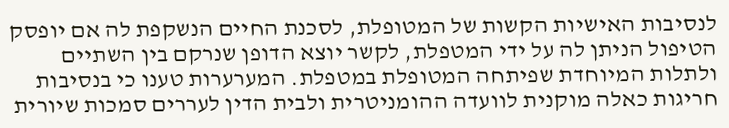לנסיבות האישיות הקשות של המטופלת, לסכנת החיים הנשקפת לה אם יופסק הטיפול הניתן לה על ידי המטפלת, לקשר יוצא הדופן שנרקם בין השתיים ולתלות המיוחדת שפיתחה המטופלת במטפלת. המערערות טענו כי בנסיבות חריגות כאלה מוקנית לוועדה ההומניטרית ולבית הדין לעררים סמכות שיורית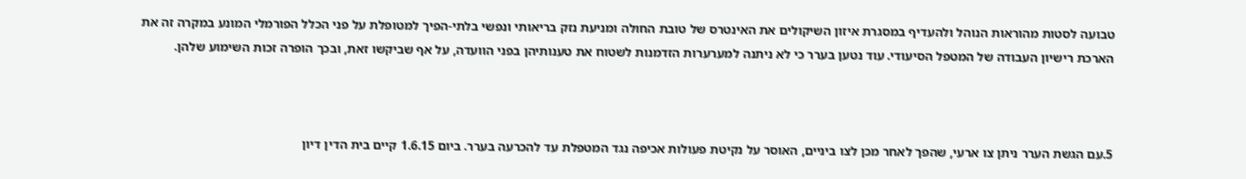טבועה לסטות מהוראות הנוהל ולהעדיף במסגרת איזון השיקולים את האינטרס של טובת החולה ומניעת נזק בריאותי ונפשי בלתי-הפיך למטופלת על פני הכלל הפורמלי המונע במקרה זה את הארכת רישיון העבודה של המטפל הסיעודי. עוד נטען בערר כי לא ניתנה למערערות הזדמנות לשטוח את טענותיהן בפני הוועדה, על אף שביקשו זאת, ובכך הופרה זכות השימוע שלהן.



5.עם הגשת הערר ניתן צו ארעי, שהפך לאחר מכן לצו ביניים, האוסר על נקיטת פעולות אכיפה נגד המטפלת עד להכרעה בערר. ביום 1.6.15 קיים בית הדין דיון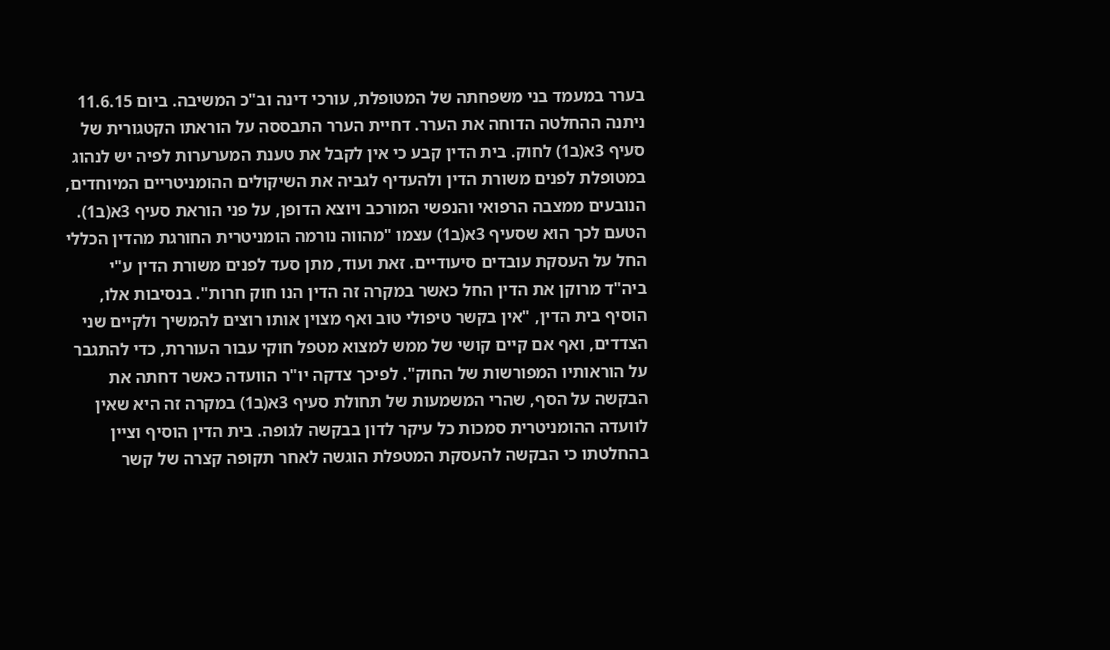בערר במעמד בני משפחתה של המטופלת, עורכי דינה וב"כ המשיבה. ביום 11.6.15 ניתנה ההחלטה הדוחה את הערר. דחיית הערר התבססה על הוראתו הקטגורית של סעיף 3א(ב1) לחוק. בית הדין קבע כי אין לקבל את טענת המערערות לפיה יש לנהוג במטופלת לפנים משורת הדין ולהעדיף לגביה את השיקולים ההומניטריים המיוחדים, הנובעים ממצבה הרפואי והנפשי המורכב ויוצא הדופן, על פני הוראת סעיף 3א(ב1). הטעם לכך הוא שסעיף 3א(ב1) עצמו "מהווה נורמה הומניטרית החורגת מהדין הכללי החל על העסקת עובדים סיעודיים. זאת ועוד, מתן סעד לפנים משורת הדין ע"י ביה"ד מרוקן את הדין החל כאשר במקרה זה הדין הנו חוק חרות". בנסיבות אלו, הוסיף בית הדין, "אין בקשר טיפולי טוב ואף מצוין אותו רוצים להמשיך ולקיים שני הצדדים, ואף אם קיים קושי של ממש למצוא מטפל חוקי עבור העוררת, כדי להתגבר על הוראותיו המפורשות של החוק". לפיכך צדקה יו"ר הוועדה כאשר דחתה את הבקשה על הסף, שהרי המשמעות של תחולת סעיף 3א(ב1) במקרה זה היא שאין לוועדה ההומניטרית סמכות כל עיקר לדון בבקשה לגופה. בית הדין הוסיף וציין בהחלטתו כי הבקשה להעסקת המטפלת הוגשה לאחר תקופה קצרה של קשר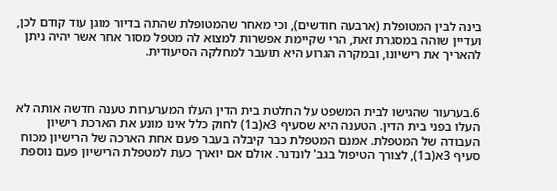בינה לבין המטופלת (ארבעה חודשים), וכי מאחר שהמטופלת שהתה בדיור מוגן עוד קודם לכן, ועדיין שוהה במסגרת זאת, הרי שקיימת אפשרות למצוא לה מטפל מסור אחר אשר יהיה ניתן להאריך את רישיונו, ובמקרה הגרוע היא תועבר למחלקה הסיעודית.



6.בערעור שהגישו לבית המשפט על החלטת בית הדין העלו המערערות טענה חדשה אותה לא העלו בפני בית הדין. הטענה היא שסעיף 3א(ב1) לחוק כלל אינו מונע את הארכת רישיון העבודה של המטפלת. אמנם המטפלת כבר קיבלה בעבר פעם אחת הארכה של הרישיון מכוח סעיף 3א(ב1), לצורך הטיפול בגב' לונדנר. אולם אם יוארך כעת למטפלת הרישיון פעם נוספת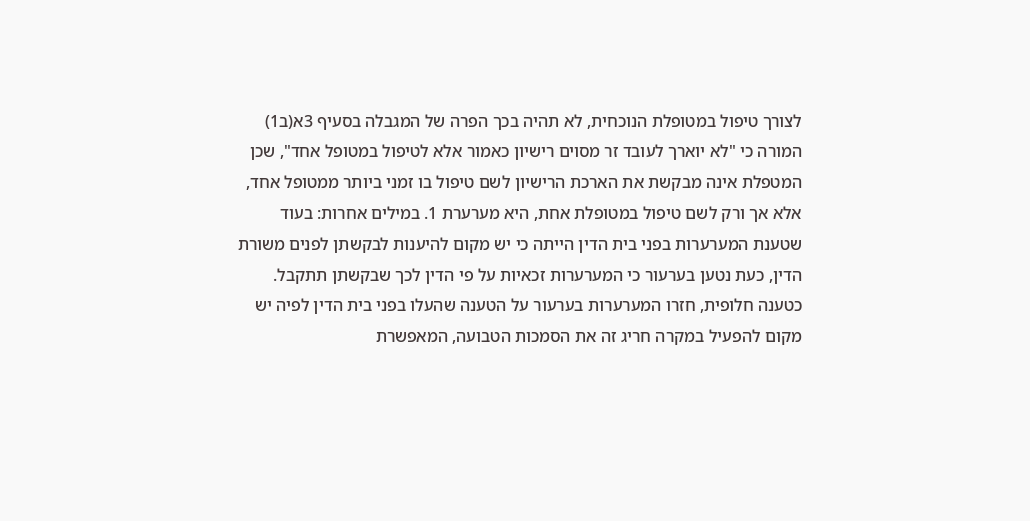לצורך טיפול במטופלת הנוכחית, לא תהיה בכך הפרה של המגבלה בסעיף 3א(ב1) המורה כי "לא יוארך לעובד זר מסוים רישיון כאמור אלא לטיפול במטופל אחד", שכן המטפלת אינה מבקשת את הארכת הרישיון לשם טיפול בו זמני ביותר ממטופל אחד, אלא אך ורק לשם טיפול במטופלת אחת, היא מערערת 1. במילים אחרות: בעוד שטענת המערערות בפני בית הדין הייתה כי יש מקום להיענות לבקשתן לפנים משורת הדין, כעת נטען בערעור כי המערערות זכאיות על פי הדין לכך שבקשתן תתקבל. כטענה חלופית, חזרו המערערות בערעור על הטענה שהעלו בפני בית הדין לפיה יש מקום להפעיל במקרה חריג זה את הסמכות הטבועה, המאפשרת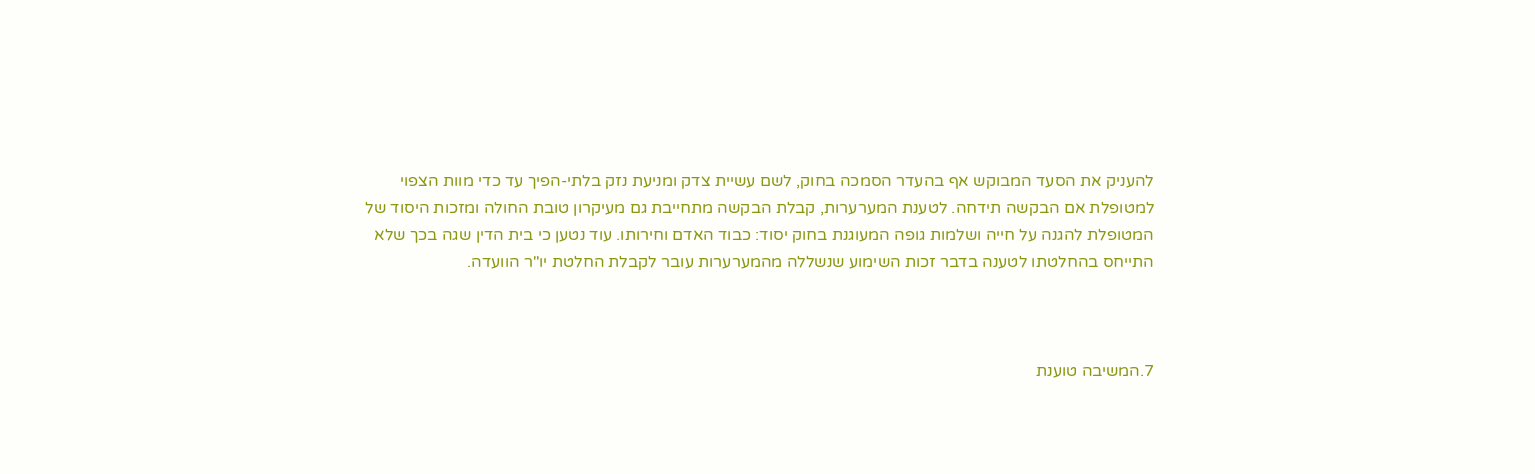להעניק את הסעד המבוקש אף בהעדר הסמכה בחוק, לשם עשיית צדק ומניעת נזק בלתי-הפיך עד כדי מוות הצפוי למטופלת אם הבקשה תידחה. לטענת המערערות, קבלת הבקשה מתחייבת גם מעיקרון טובת החולה ומזכות היסוד של המטופלת להגנה על חייה ושלמות גופה המעוגנת בחוק יסוד: כבוד האדם וחירותו. עוד נטען כי בית הדין שגה בכך שלא התייחס בהחלטתו לטענה בדבר זכות השימוע שנשללה מהמערערות עובר לקבלת החלטת יו"ר הוועדה.



7.המשיבה טוענת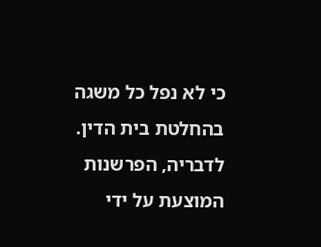כי לא נפל כל משגה בהחלטת בית הדין. לדבריה, הפרשנות המוצעת על ידי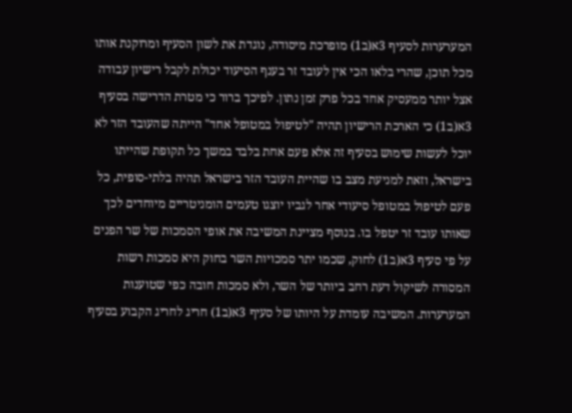המערערות לסעיף 3א(ב1) מופרכת מיסודה, נוגדת את לשון הסעיף ומרוקנת אותו מכל תוכן, שהרי בלאו הכי אין לעובד זר בענף הסיעוד יכולת לקבל רישיון עבודה אצל יותר ממעסיק אחד בכל פרק זמן נתון. לפיכך ברור כי מטרת הדרישה בסעיף 3א(ב1) כי הארכת הרישיון תהיה "לטיפול במטופל אחד" הייתה שהעובד הזר לא יוכל לעשות שימוש בסעיף זה אלא פעם אחת בלבד במשך כל תקופת שהייתו בישראל, וזאת למניעת מצב בו שהיית העובד הזר בישראל תהיה בלתי-סופית, כל פעם לטיפול במטופל סיעודי אחר לגביו יוצגו טעמים הומניטריים מיוחדים לכך שאותו עובד זר יטפל בו. בנוסף מציינת המשיבה את אופי הסמכות של שר הפנים על פי סעיף 3א(ב1) לחוק, שכמו יתר סמכויות השר בחוק היא סמכות רשות המסורה לשיקול דעת רחב ביותר של השר, ולא סמכות חובה כפי שטוענות המערערות. המשיבה עומדת על היותו של סעיף 3א(ב1) חריג לחריג הקבוע בסעיף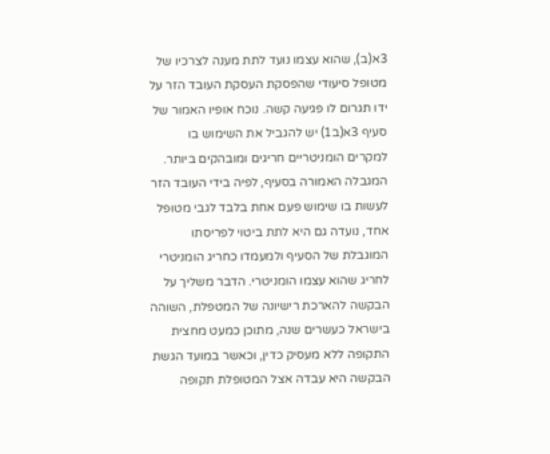3א(ב), שהוא עצמו נועד לתת מענה לצרכיו של מטופל סיעודי שהפסקת העסקת העובד הזר על ידו תגרום לו פגיעה קשה. נוכח אופיו האמור של סעיף 3א(ב1) יש להגביל את השימוש בו למקרים הומניטריים חריגים ומובהקים ביותר. המגבלה האמורה בסעיף, לפיה בידי העובד הזר לעשות בו שימוש פעם אחת בלבד לגבי מטופל אחד, נועדה גם היא לתת ביטוי לפריסתו המוגבלת של הסעיף ולמעמדו כחריג הומניטרי לחריג שהוא עצמו הומניטרי. הדבר משליך על הבקשה להארכת רישיונה של המטפלת, השוהה בישראל כעשרים שנה, מתוכן כמעט מחצית התקופה ללא מעסיק כדין, וכאשר במועד הגשת הבקשה היא עבדה אצל המטופלת תקופה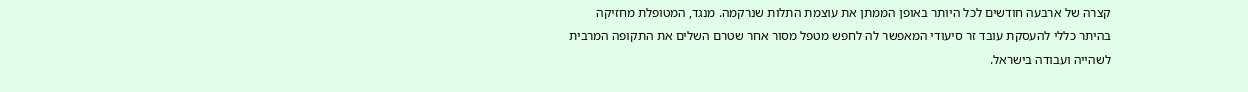קצרה של ארבעה חודשים לכל היותר באופן הממתן את עוצמת התלות שנרקמה. מנגד, המטופלת מחזיקה בהיתר כללי להעסקת עובד זר סיעודי המאפשר לה לחפש מטפל מסור אחר שטרם השלים את התקופה המרבית לשהייה ועבודה בישראל.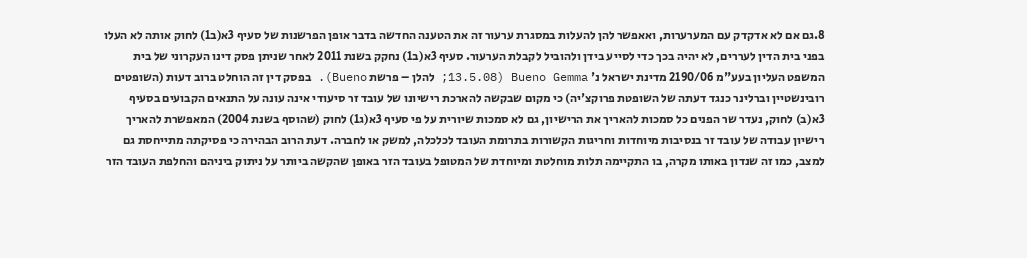8.גם אם לא אדקדק עם המערערות, ואאפשר להן להעלות במסגרת ערעור זה את הטענה החדשה בדבר אופן הפרשנות של סעיף 3א(ב1) לחוק אותה לא העלו בפני בית הדין לעררים, לא יהיה בכך כדי לסייע בידן ולהוביל לקבלת הערעור. סעיף 3א(ב1) נחקק בשנת 2011 לאחר שניתן פסק דינו העקרוני של בית המשפט העליון בעע"מ 2190/06 מדינת ישראל נ' Bueno Gemma (13.5.08; להלן – פרשת Bueno). בפסק דין זה הוחלט ברוב דעות (השופטים רובינשטיין וברלינר כנגד דעתה של השופטת פרוקצ'יה) כי מקום שבקשה להארכת רישיונו של עובד זר סיעודי אינה עונה על התנאים הקבועים בסעיף 3א(ב) לחוק, נעדר שר הפנים כל סמכות להאריך את הרישיון, גם לא סמכות שיורית על פי סעיף 3א(ג1) לחוק (שהוסף בשנת 2004) המאפשרת להאריך רישיון עבודה של עובד זר בנסיבות מיוחדות וחריגות הקשורות בתרומת העובד לכלכלה, למשק או לחברה. דעת הרוב הבהירה כי פסיקתה מתייחסת גם למצב, כמו זה שנדון באותו מקרה, בו התקיימה תלות מוחלטת ומיוחדת של המטופל בעובד הזר באופן שהקשה ביותר על ניתוק ביניהם והחלפת העובד הזר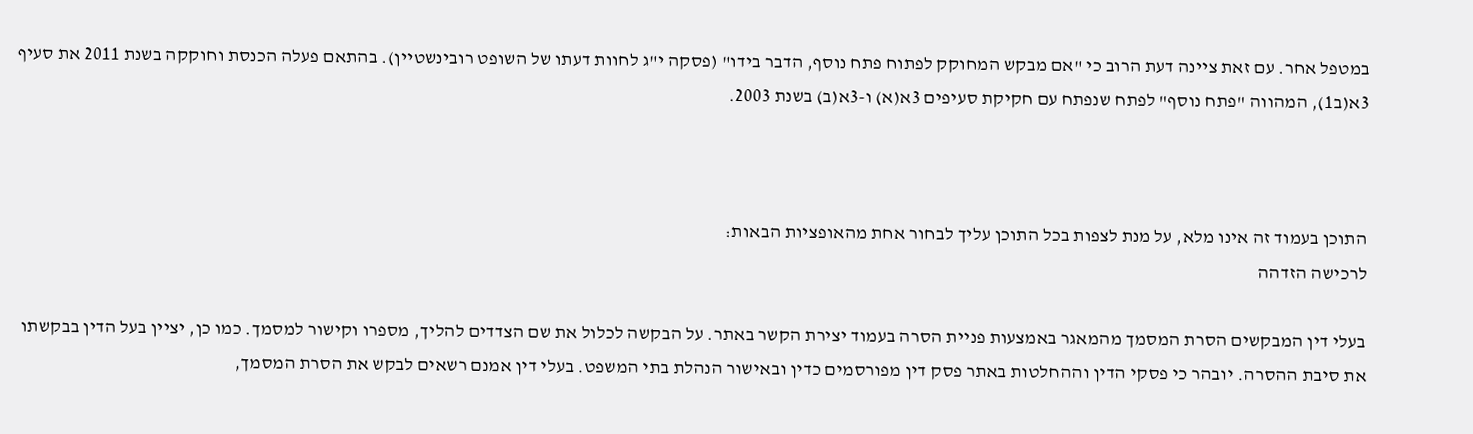במטפל אחר. עם זאת ציינה דעת הרוב כי "אם מבקש המחוקק לפתוח פתח נוסף, הדבר בידו" (פסקה י"ג לחוות דעתו של השופט רובינשטיין). בהתאם פעלה הכנסת וחוקקה בשנת 2011 את סעיף 3א(ב1), המהווה "פתח נוסף" לפתח שנפתח עם חקיקת סעיפים 3א(א) ו-3א(ב) בשנת 2003.



התוכן בעמוד זה אינו מלא, על מנת לצפות בכל התוכן עליך לבחור אחת מהאופציות הבאות:
לרכישה הזדהה

בעלי דין המבקשים הסרת המסמך מהמאגר באמצעות פניית הסרה בעמוד יצירת הקשר באתר. על הבקשה לכלול את שם הצדדים להליך, מספרו וקישור למסמך. כמו כן, יציין בעל הדין בבקשתו את סיבת ההסרה. יובהר כי פסקי הדין וההחלטות באתר פסק דין מפורסמים כדין ובאישור הנהלת בתי המשפט. בעלי דין אמנם רשאים לבקש את הסרת המסמך,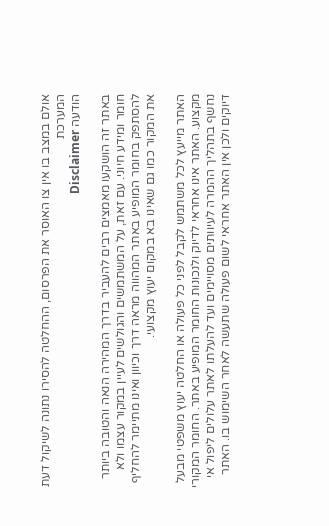אולם במצב בו אין צו האוסר את הפרסום, ההחלטה להסירו נתונה לשיקול דעת המערכת
הודעה Disclaimer

באתר זה הושקעו מאמצים רבים להעביר בדרך המהירה הנאה והטובה ביותר חומר ומידע חיוני. עם זאת, על המשתמשים והגולשים לעיין במקור עצמו ולא להסתפק בחומר המופיע באתר המהווה מראה דרך וכיוון ואינו מתיימר להחליף את המקור כמו גם שאינו בא במקום יעוץ מקצועי.

האתר מייעץ לכל משתמש לקבל לפני כל פעולה או החלטה יעוץ משפטי מבעל מקצוע. האתר אינו אחראי לדיוק ולנכונות החומר המופיע באתר. החומר המקורי נחשף בתהליך ההמרה לעיוותים מסויימים ועד להעלתו לאתר עלולים ליפול אי דיוקים ולכן אין האתר אחראי לשום פעולה שתעשה לאחר השימוש בו. האתר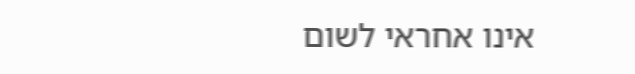אינו אחראי לשום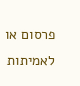פרסום או לאמיתות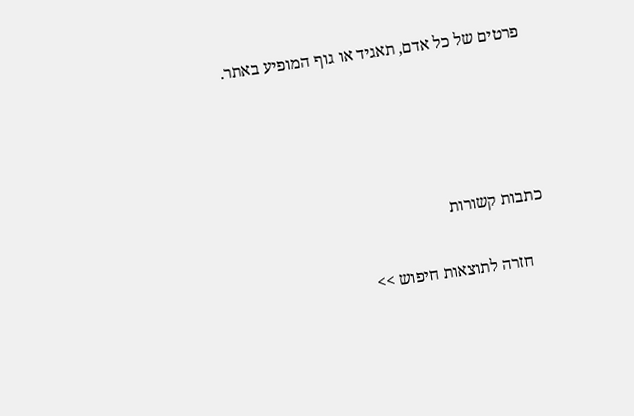פרטים של כל אדם, תאגיד או גוף המופיע באתר.




כתבות קשורות

    חזרה לתוצאות חיפוש >>